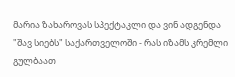მარია ზახაროვას სპექტაკლი და ვინ ადგენდა "შავ სიებს" საქართველოში - რას იზამს კრემლი გულბაათ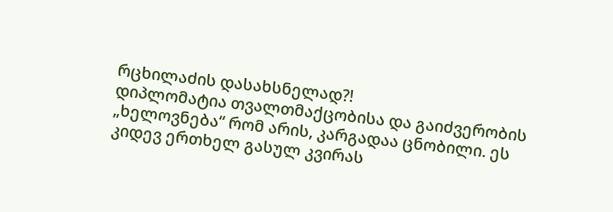რცხილაძის დასახსნელად?!
დიპლომატია თვალთმაქცობისა და გაიძვერობის „ხელოვნება“ რომ არის, კარგადაა ცნობილი. ეს კიდევ ერთხელ გასულ კვირას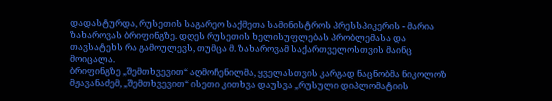დადასტურდა, რუსეთის საგარეო საქმეთა სამინისტროს პრესსპიკერის - მარია ზახაროვას ბრიფინგზე. დღეს რუსეთის ხელისუფლებას პრობლემასა და თავსატეხს რა გამოულევს, თუმცა მ. ზახაროვამ საქართველოსთვის მაინც მოიცალა.
ბრიფინგზე „შემთხვევით“ აღმოჩენილმა, ყველასთვის კარგად ნაცნობმა ნიკოლოზ მჟავანაძემ, „შემთხვევით“ ისეთი კითხვა დაუსვა „რუსული დიპლომატიის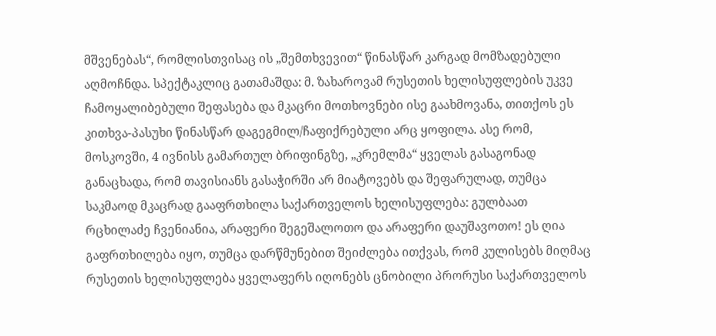მშვენებას“, რომლისთვისაც ის „შემთხვევით“ წინასწარ კარგად მომზადებული აღმოჩნდა. სპექტაკლიც გათამაშდა: მ. ზახაროვამ რუსეთის ხელისუფლების უკვე ჩამოყალიბებული შეფასება და მკაცრი მოთხოვნები ისე გაახმოვანა, თითქოს ეს კითხვა-პასუხი წინასწარ დაგეგმილ/ჩაფიქრებული არც ყოფილა. ასე რომ, მოსკოვში, 4 ივნისს გამართულ ბრიფინგზე, „კრემლმა“ ყველას გასაგონად განაცხადა, რომ თავისიანს გასაჭირში არ მიატოვებს და შეფარულად, თუმცა საკმაოდ მკაცრად გააფრთხილა საქართველოს ხელისუფლება: გულბაათ რცხილაძე ჩვენიანია, არაფერი შეგეშალოთო და არაფერი დაუშავოთო! ეს ღია გაფრთხილება იყო, თუმცა დარწმუნებით შეიძლება ითქვას, რომ კულისებს მიღმაც რუსეთის ხელისუფლება ყველაფერს იღონებს ცნობილი პრორუსი საქართველოს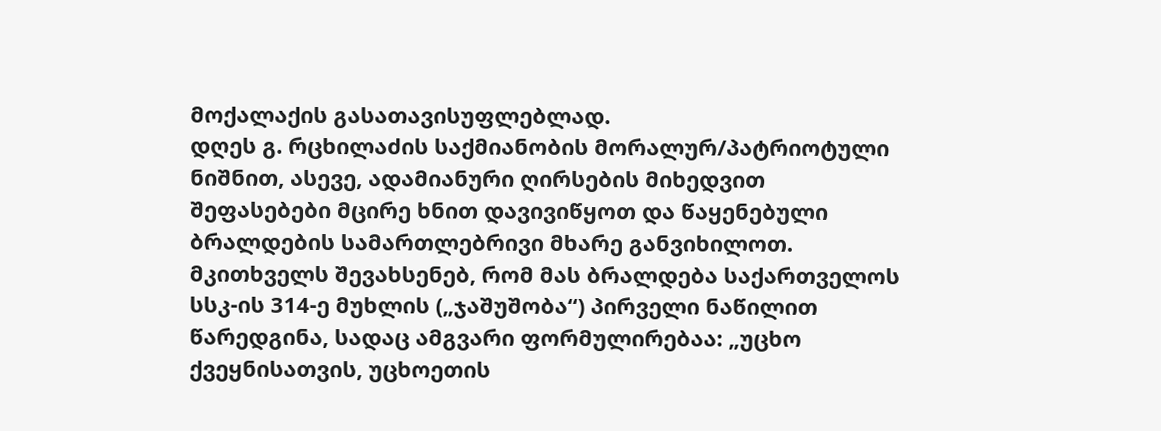მოქალაქის გასათავისუფლებლად.
დღეს გ. რცხილაძის საქმიანობის მორალურ/პატრიოტული ნიშნით, ასევე, ადამიანური ღირსების მიხედვით შეფასებები მცირე ხნით დავივიწყოთ და წაყენებული ბრალდების სამართლებრივი მხარე განვიხილოთ. მკითხველს შევახსენებ, რომ მას ბრალდება საქართველოს სსკ-ის 314-ე მუხლის („ჯაშუშობა“) პირველი ნაწილით წარედგინა, სადაც ამგვარი ფორმულირებაა: „უცხო ქვეყნისათვის, უცხოეთის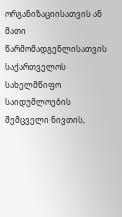ორგანიზაციისათვის ან მათი წარმომადგენლისათვის საქართველოს სახელმწიფო საიდუმლოების შემცველი ნივთის,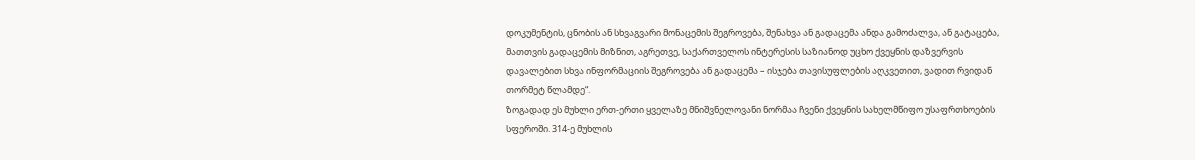დოკუმენტის, ცნობის ან სხვაგვარი მონაცემის შეგროვება, შენახვა ან გადაცემა ანდა გამოძალვა, ან გატაცება, მათთვის გადაცემის მიზნით, აგრეთვე, საქართველოს ინტერესის საზიანოდ უცხო ქვეყნის დაზვერვის დავალებით სხვა ინფორმაციის შეგროვება ან გადაცემა – ისჯება თავისუფლების აღკვეთით, ვადით რვიდან თორმეტ წლამდე“.
ზოგადად ეს მუხლი ერთ-ერთი ყველაზე მნიშვნელოვანი ნორმაა ჩვენი ქვეყნის სახელმწიფო უსაფრთხოების სფეროში. 314-ე მუხლის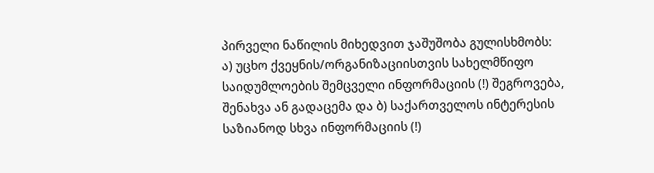პირველი ნაწილის მიხედვით ჯაშუშობა გულისხმობს:
ა) უცხო ქვეყნის/ორგანიზაციისთვის სახელმწიფო საიდუმლოების შემცველი ინფორმაციის (!) შეგროვება, შენახვა ან გადაცემა და ბ) საქართველოს ინტერესის საზიანოდ სხვა ინფორმაციის (!)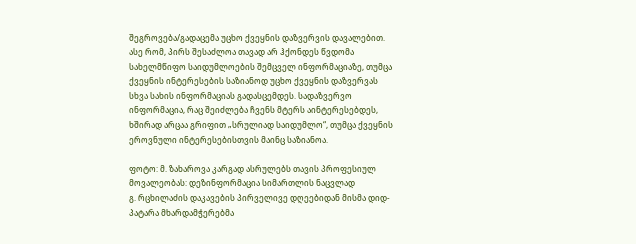შეგროვება/გადაცემა უცხო ქვეყნის დაზვერვის დავალებით. ასე რომ, პირს შესაძლოა თავად არ ჰქონდეს წვდომა სახელმწიფო საიდუმლოების შემცველ ინფორმაციაზე, თუმცა ქვეყნის ინტერესების საზიანოდ უცხო ქვეყნის დაზვერვას სხვა სახის ინფორმაციას გადასცემდეს. სადაზვერვო ინფორმაცია, რაც შეიძლება ჩვენს მტერს აინტერესებდეს, ხშირად არცაა გრიფით „სრულიად საიდუმლო“, თუმცა ქვეყნის ეროვნული ინტერესებისთვის მაინც საზიანოა.

ფოტო: მ. ზახაროვა კარგად ასრულებს თავის პროფესიულ მოვალეობას: დეზინფორმაცია სიმართლის ნაცვლად
გ. რცხილაძის დაკავების პირველივე დღეებიდან მისმა დიდ-პატარა მხარდამჭერებმა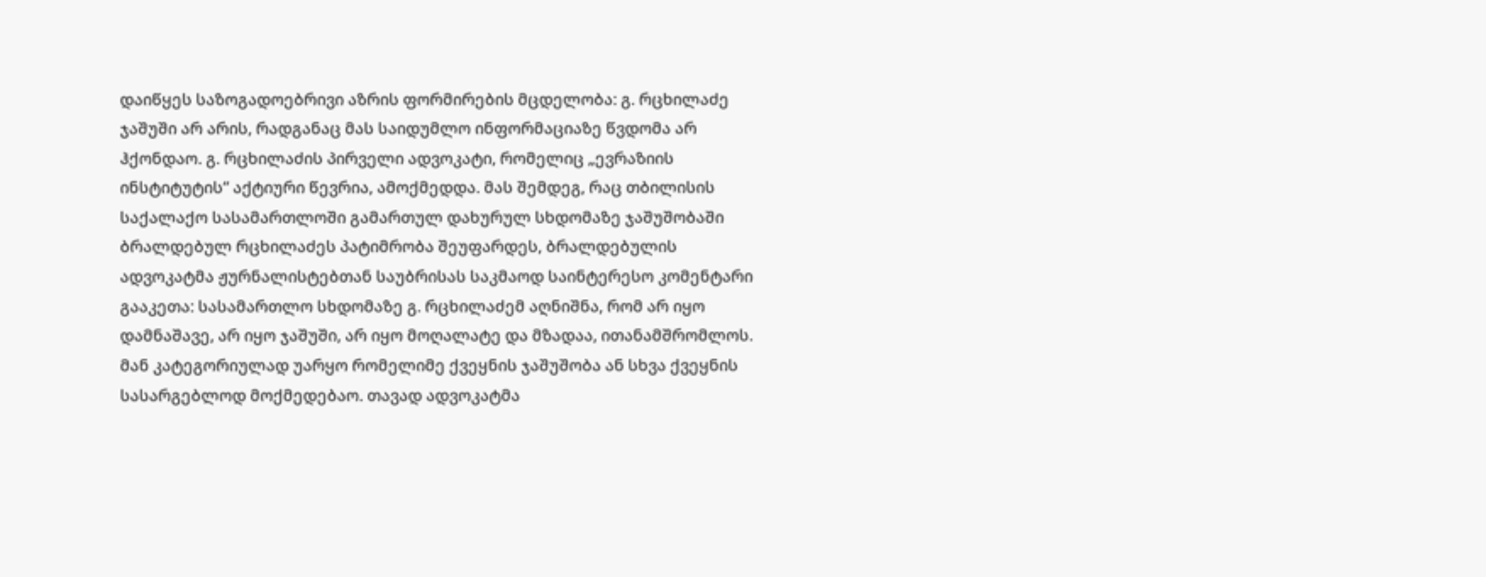დაიწყეს საზოგადოებრივი აზრის ფორმირების მცდელობა: გ. რცხილაძე ჯაშუში არ არის, რადგანაც მას საიდუმლო ინფორმაციაზე წვდომა არ ჰქონდაო. გ. რცხილაძის პირველი ადვოკატი, რომელიც „ევრაზიის ინსტიტუტის“ აქტიური წევრია, ამოქმედდა. მას შემდეგ, რაც თბილისის საქალაქო სასამართლოში გამართულ დახურულ სხდომაზე ჯაშუშობაში ბრალდებულ რცხილაძეს პატიმრობა შეუფარდეს, ბრალდებულის ადვოკატმა ჟურნალისტებთან საუბრისას საკმაოდ საინტერესო კომენტარი გააკეთა: სასამართლო სხდომაზე გ. რცხილაძემ აღნიშნა, რომ არ იყო დამნაშავე, არ იყო ჯაშუში, არ იყო მოღალატე და მზადაა, ითანამშრომლოს. მან კატეგორიულად უარყო რომელიმე ქვეყნის ჯაშუშობა ან სხვა ქვეყნის სასარგებლოდ მოქმედებაო. თავად ადვოკატმა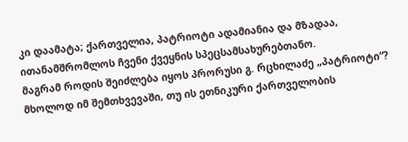კი დაამატა; ქართველია, პატრიოტი ადამიანია და მზადაა, ითანამშრომლოს ჩვენი ქვეყნის სპეცსამსახურებთანო.
მაგრამ როდის შეიძლება იყოს პრორუსი გ. რცხილაძე „პატრიოტი“? მხოლოდ იმ შემთხვევაში, თუ ის ეთნიკური ქართველობის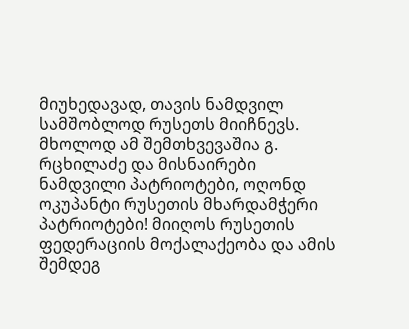მიუხედავად, თავის ნამდვილ სამშობლოდ რუსეთს მიიჩნევს. მხოლოდ ამ შემთხვევაშია გ. რცხილაძე და მისნაირები ნამდვილი პატრიოტები, ოღონდ ოკუპანტი რუსეთის მხარდამჭერი პატრიოტები! მიიღოს რუსეთის ფედერაციის მოქალაქეობა და ამის შემდეგ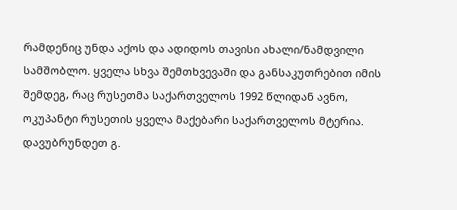რამდენიც უნდა აქოს და ადიდოს თავისი ახალი/ნამდვილი სამშობლო. ყველა სხვა შემთხვევაში და განსაკუთრებით იმის შემდეგ, რაც რუსეთმა საქართველოს 1992 წლიდან ავნო, ოკუპანტი რუსეთის ყველა მაქებარი საქართველოს მტერია.
დავუბრუნდეთ გ.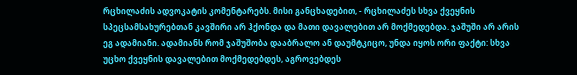რცხილაძის ადვოკატის კომენტარებს. მისი განცხადებით, - რცხილაძეს სხვა ქვეყნის სპეცსამსახურებთან კავშირი არ ჰქონდა და მათი დავალებით არ მოქმედებდა. ჯაშუში არ არის ეგ ადამიანი. ადამიანს რომ ჯაშუშობა დააბრალო ან დაუმტკიცო, უნდა იყოს ორი ფაქტი: სხვა უცხო ქვეყნის დავალებით მოქმედებდეს, აგროვებდეს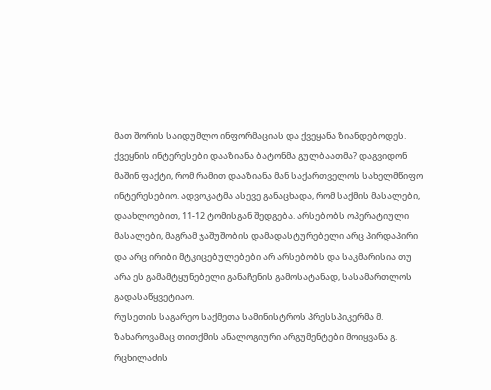მათ შორის საიდუმლო ინფორმაციას და ქვეყანა ზიანდებოდეს. ქვეყნის ინტერესები დააზიანა ბატონმა გულბაათმა? დაგვიდონ მაშინ ფაქტი, რომ რამით დააზიანა მან საქართველოს სახელმწიფო ინტერესებიო. ადვოკატმა ასევე განაცხადა, რომ საქმის მასალები, დაახლოებით, 11-12 ტომისგან შედგება. არსებობს ოპერატიული მასალები, მაგრამ ჯაშუშობის დამადასტურებელი არც პირდაპირი და არც ირიბი მტკიცებულებები არ არსებობს და საკმარისია თუ არა ეს გამამტყუნებელი განაჩენის გამოსატანად, სასამართლოს გადასაწყვეტიაო.
რუსეთის საგარეო საქმეთა სამინისტროს პრესსპიკერმა მ. ზახაროვამაც თითქმის ანალოგიური არგუმენტები მოიყვანა გ. რცხილაძის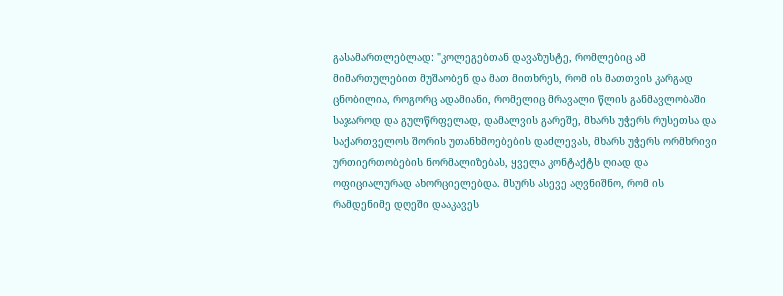გასამართლებლად: "კოლეგებთან დავაზუსტე, რომლებიც ამ მიმართულებით მუშაობენ და მათ მითხრეს, რომ ის მათთვის კარგად ცნობილია, როგორც ადამიანი, რომელიც მრავალი წლის განმავლობაში საჯაროდ და გულწრფელად, დამალვის გარეშე, მხარს უჭერს რუსეთსა და საქართველოს შორის უთანხმოებების დაძლევას, მხარს უჭერს ორმხრივი ურთიერთობების ნორმალიზებას, ყველა კონტაქტს ღიად და ოფიციალურად ახორციელებდა. მსურს ასევე აღვნიშნო, რომ ის რამდენიმე დღეში დააკავეს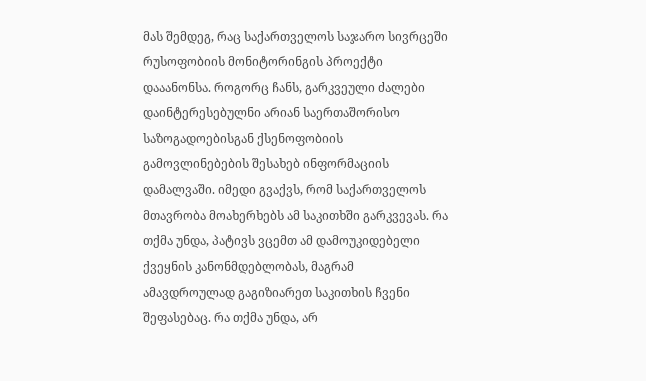მას შემდეგ, რაც საქართველოს საჯარო სივრცეში რუსოფობიის მონიტორინგის პროექტი დააანონსა. როგორც ჩანს, გარკვეული ძალები დაინტერესებულნი არიან საერთაშორისო საზოგადოებისგან ქსენოფობიის გამოვლინებების შესახებ ინფორმაციის დამალვაში. იმედი გვაქვს, რომ საქართველოს მთავრობა მოახერხებს ამ საკითხში გარკვევას. რა თქმა უნდა, პატივს ვცემთ ამ დამოუკიდებელი ქვეყნის კანონმდებლობას, მაგრამ ამავდროულად გაგიზიარეთ საკითხის ჩვენი შეფასებაც. რა თქმა უნდა, არ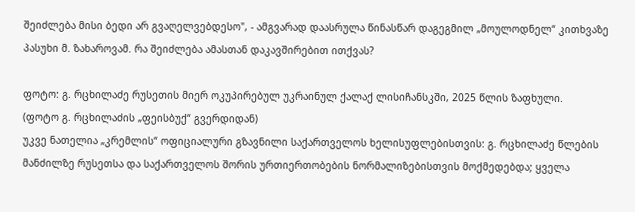შეიძლება მისი ბედი არ გვაღელვებდესო", - ამგვარად დაასრულა წინასწარ დაგეგმილ „მოულოდნელ“ კითხვაზე პასუხი მ. ზახაროვამ. რა შეიძლება ამასთან დაკავშირებით ითქვას?

ფოტო: გ. რცხილაძე რუსეთის მიერ ოკუპირებულ უკრაინულ ქალაქ ლისიჩანსკში, 2025 წლის ზაფხული.
(ფოტო გ. რცხილაძის „ფეისბუქ“ გვერდიდან)
უკვე ნათელია „კრემლის“ ოფიციალური გზავნილი საქართველოს ხელისუფლებისთვის: გ. რცხილაძე წლების მანძილზე რუსეთსა და საქართველოს შორის ურთიერთობების ნორმალიზებისთვის მოქმედებდა; ყველა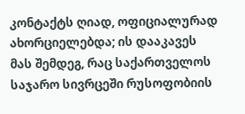კონტაქტს ღიად, ოფიციალურად ახორციელებდა; ის დააკავეს მას შემდეგ, რაც საქართველოს საჯარო სივრცეში რუსოფობიის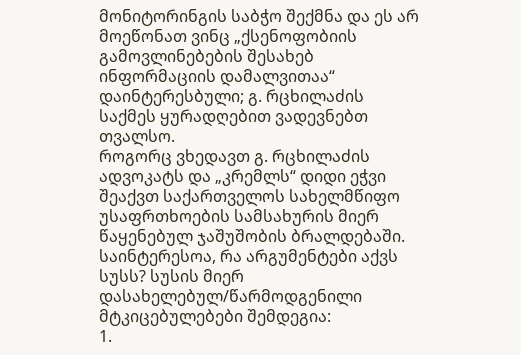მონიტორინგის საბჭო შექმნა და ეს არ მოეწონათ ვინც „ქსენოფობიის გამოვლინებების შესახებ ინფორმაციის დამალვითაა“ დაინტერესბული; გ. რცხილაძის საქმეს ყურადღებით ვადევნებთ თვალსო.
როგორც ვხედავთ გ. რცხილაძის ადვოკატს და „კრემლს“ დიდი ეჭვი შეაქვთ საქართველოს სახელმწიფო უსაფრთხოების სამსახურის მიერ წაყენებულ ჯაშუშობის ბრალდებაში. საინტერესოა, რა არგუმენტები აქვს სუსს? სუსის მიერ დასახელებულ/წარმოდგენილი მტკიცებულებები შემდეგია:
1.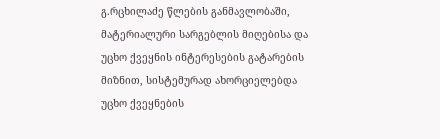გ.რცხილაძე წლების განმავლობაში, მატერიალური სარგებლის მიღებისა და უცხო ქვეყნის ინტერესების გატარების მიზნით, სისტემურად ახორციელებდა უცხო ქვეყნების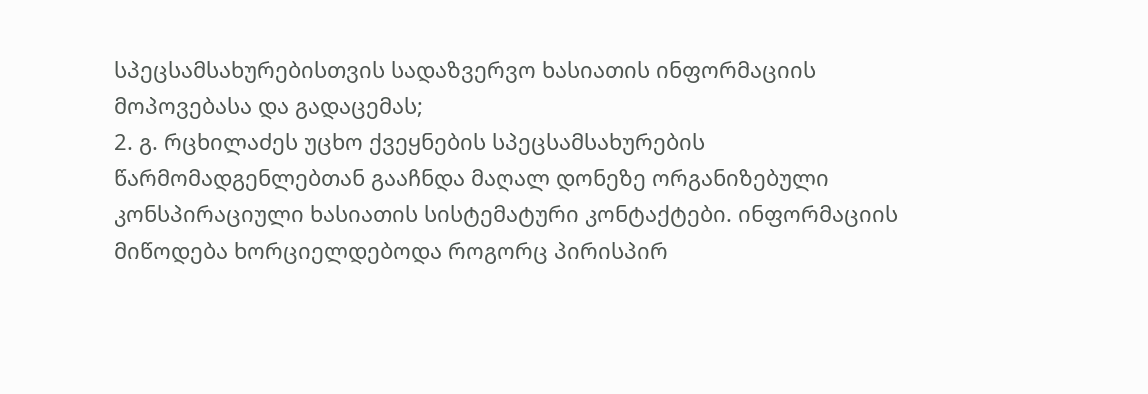სპეცსამსახურებისთვის სადაზვერვო ხასიათის ინფორმაციის მოპოვებასა და გადაცემას;
2. გ. რცხილაძეს უცხო ქვეყნების სპეცსამსახურების წარმომადგენლებთან გააჩნდა მაღალ დონეზე ორგანიზებული კონსპირაციული ხასიათის სისტემატური კონტაქტები. ინფორმაციის მიწოდება ხორციელდებოდა როგორც პირისპირ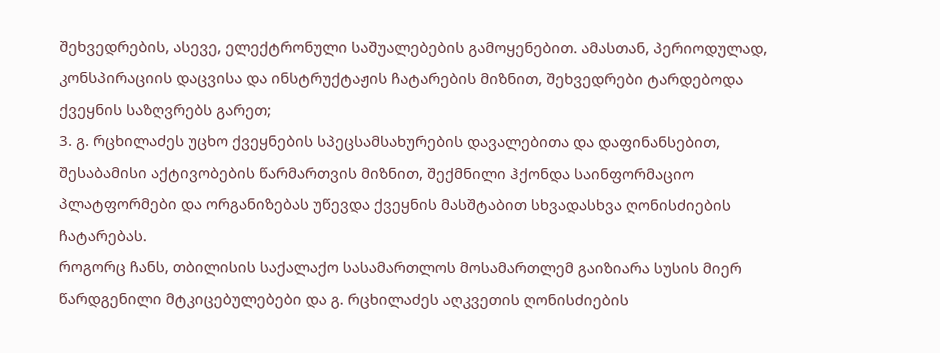შეხვედრების, ასევე, ელექტრონული საშუალებების გამოყენებით. ამასთან, პერიოდულად, კონსპირაციის დაცვისა და ინსტრუქტაჟის ჩატარების მიზნით, შეხვედრები ტარდებოდა ქვეყნის საზღვრებს გარეთ;
3. გ. რცხილაძეს უცხო ქვეყნების სპეცსამსახურების დავალებითა და დაფინანსებით, შესაბამისი აქტივობების წარმართვის მიზნით, შექმნილი ჰქონდა საინფორმაციო პლატფორმები და ორგანიზებას უწევდა ქვეყნის მასშტაბით სხვადასხვა ღონისძიების ჩატარებას.
როგორც ჩანს, თბილისის საქალაქო სასამართლოს მოსამართლემ გაიზიარა სუსის მიერ წარდგენილი მტკიცებულებები და გ. რცხილაძეს აღკვეთის ღონისძიების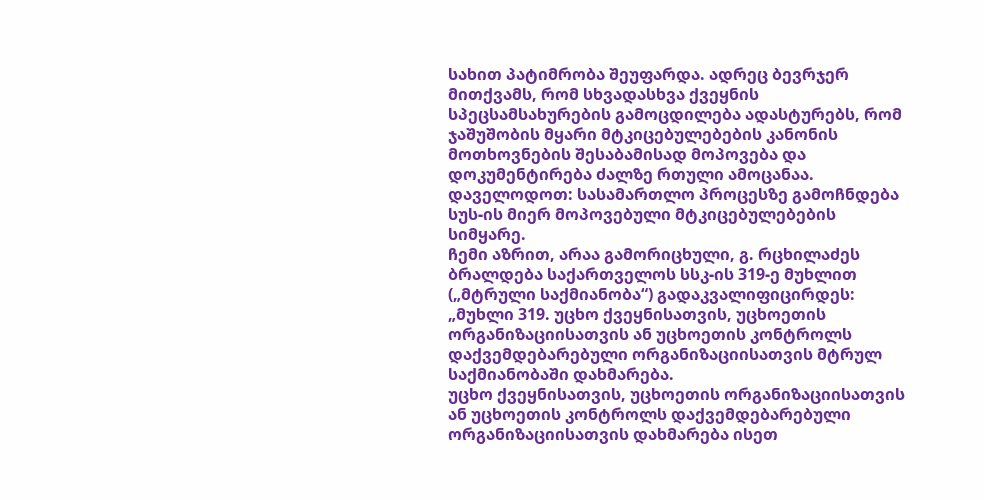სახით პატიმრობა შეუფარდა. ადრეც ბევრჯერ მითქვამს, რომ სხვადასხვა ქვეყნის სპეცსამსახურების გამოცდილება ადასტურებს, რომ ჯაშუშობის მყარი მტკიცებულებების კანონის მოთხოვნების შესაბამისად მოპოვება და დოკუმენტირება ძალზე რთული ამოცანაა. დაველოდოთ: სასამართლო პროცესზე გამოჩნდება სუს-ის მიერ მოპოვებული მტკიცებულებების სიმყარე.
ჩემი აზრით, არაა გამორიცხული, გ. რცხილაძეს ბრალდება საქართველოს სსკ-ის 319-ე მუხლით („მტრული საქმიანობა“) გადაკვალიფიცირდეს:
„მუხლი 319. უცხო ქვეყნისათვის, უცხოეთის ორგანიზაციისათვის ან უცხოეთის კონტროლს დაქვემდებარებული ორგანიზაციისათვის მტრულ საქმიანობაში დახმარება.
უცხო ქვეყნისათვის, უცხოეთის ორგანიზაციისათვის ან უცხოეთის კონტროლს დაქვემდებარებული ორგანიზაციისათვის დახმარება ისეთ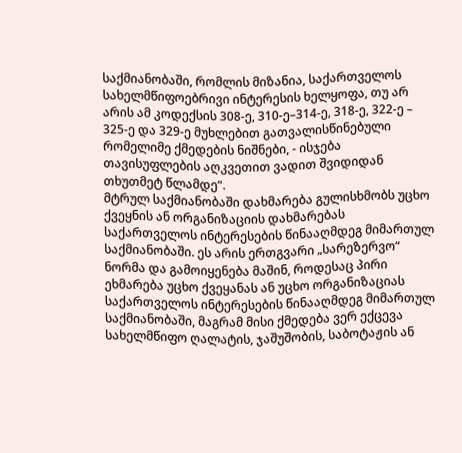საქმიანობაში, რომლის მიზანია, საქართველოს სახელმწიფოებრივი ინტერესის ხელყოფა, თუ არ არის ამ კოდექსის 308-ე, 310-ე–314-ე, 318-ე, 322-ე – 325-ე და 329-ე მუხლებით გათვალისწინებული რომელიმე ქმედების ნიშნები, - ისჯება თავისუფლების აღკვეთით ვადით შვიდიდან თხუთმეტ წლამდე“.
მტრულ საქმიანობაში დახმარება გულისხმობს უცხო ქვეყნის ან ორგანიზაციის დახმარებას საქართველოს ინტერესების წინააღმდეგ მიმართულ საქმიანობაში. ეს არის ერთგვარი „სარეზერვო“ ნორმა და გამოიყენება მაშინ, როდესაც პირი ეხმარება უცხო ქვეყანას ან უცხო ორგანიზაციას საქართველოს ინტერესების წინააღმდეგ მიმართულ საქმიანობაში, მაგრამ მისი ქმედება ვერ ექცევა სახელმწიფო ღალატის, ჯაშუშობის, საბოტაჟის ან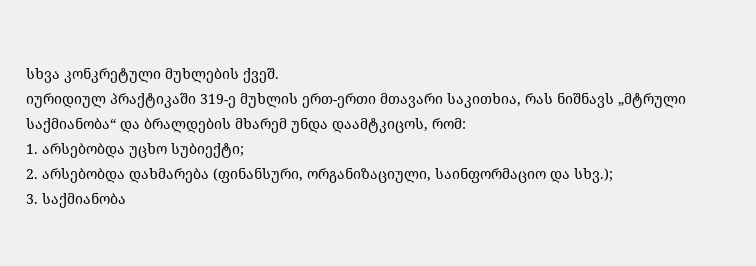სხვა კონკრეტული მუხლების ქვეშ.
იურიდიულ პრაქტიკაში 319-ე მუხლის ერთ-ერთი მთავარი საკითხია, რას ნიშნავს „მტრული საქმიანობა“ და ბრალდების მხარემ უნდა დაამტკიცოს, რომ:
1. არსებობდა უცხო სუბიექტი;
2. არსებობდა დახმარება (ფინანსური, ორგანიზაციული, საინფორმაციო და სხვ.);
3. საქმიანობა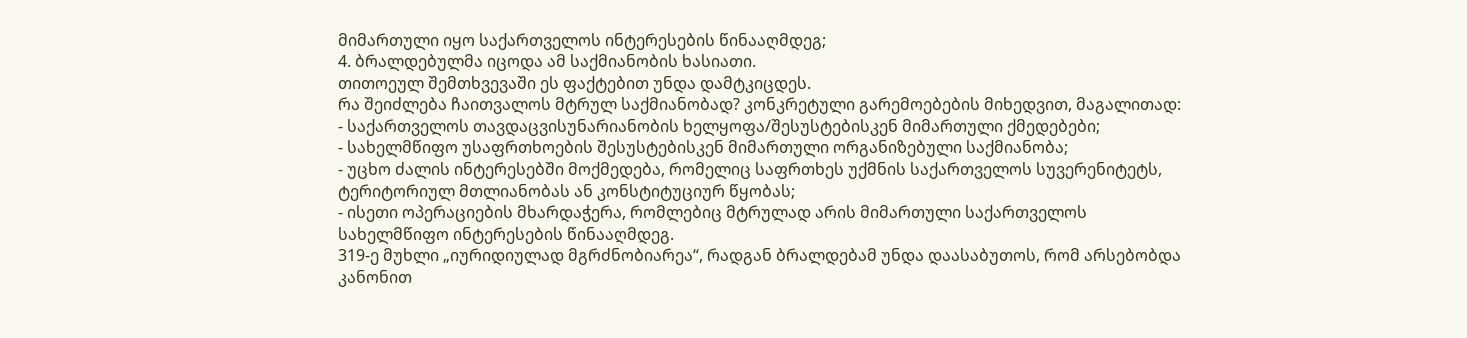მიმართული იყო საქართველოს ინტერესების წინააღმდეგ;
4. ბრალდებულმა იცოდა ამ საქმიანობის ხასიათი.
თითოეულ შემთხვევაში ეს ფაქტებით უნდა დამტკიცდეს.
რა შეიძლება ჩაითვალოს მტრულ საქმიანობად? კონკრეტული გარემოებების მიხედვით, მაგალითად:
- საქართველოს თავდაცვისუნარიანობის ხელყოფა/შესუსტებისკენ მიმართული ქმედებები;
- სახელმწიფო უსაფრთხოების შესუსტებისკენ მიმართული ორგანიზებული საქმიანობა;
- უცხო ძალის ინტერესებში მოქმედება, რომელიც საფრთხეს უქმნის საქართველოს სუვერენიტეტს, ტერიტორიულ მთლიანობას ან კონსტიტუციურ წყობას;
- ისეთი ოპერაციების მხარდაჭერა, რომლებიც მტრულად არის მიმართული საქართველოს სახელმწიფო ინტერესების წინააღმდეგ.
319-ე მუხლი „იურიდიულად მგრძნობიარეა“, რადგან ბრალდებამ უნდა დაასაბუთოს, რომ არსებობდა კანონით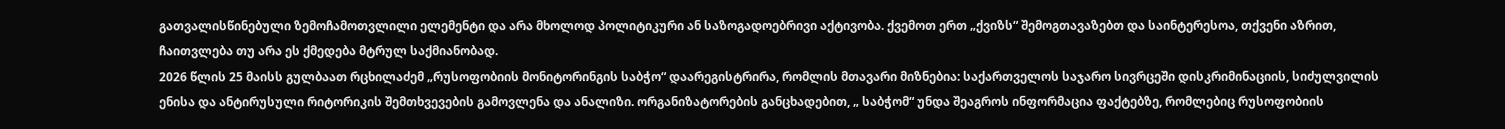გათვალისწინებული ზემოჩამოთვლილი ელემენტი და არა მხოლოდ პოლიტიკური ან საზოგადოებრივი აქტივობა. ქვემოთ ერთ „ქვიზს“ შემოგთავაზებთ და საინტერესოა, თქვენი აზრით, ჩაითვლება თუ არა ეს ქმედება მტრულ საქმიანობად.
2026 წლის 25 მაისს გულბაათ რცხილაძემ „რუსოფობიის მონიტორინგის საბჭო“ დაარეგისტრირა, რომლის მთავარი მიზნებია: საქართველოს საჯარო სივრცეში დისკრიმინაციის, სიძულვილის ენისა და ანტირუსული რიტორიკის შემთხვევების გამოვლენა და ანალიზი. ორგანიზატორების განცხადებით, „ საბჭომ“ უნდა შეაგროს ინფორმაცია ფაქტებზე, რომლებიც რუსოფობიის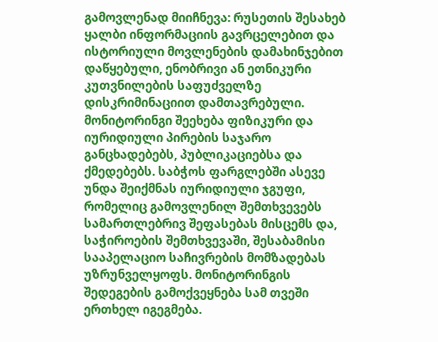გამოვლენად მიიჩნევა: რუსეთის შესახებ ყალბი ინფორმაციის გავრცელებით და ისტორიული მოვლენების დამახინჯებით დაწყებული, ენობრივი ან ეთნიკური კუთვნილების საფუძველზე დისკრიმინაციით დამთავრებული. მონიტორინგი შეეხება ფიზიკური და იურიდიული პირების საჯარო განცხადებებს, პუბლიკაციებსა და ქმედებებს. საბჭოს ფარგლებში ასევე უნდა შეიქმნას იურიდიული ჯგუფი, რომელიც გამოვლენილ შემთხვევებს სამართლებრივ შეფასებას მისცემს და, საჭიროების შემთხვევაში, შესაბამისი სააპელაციო საჩივრების მომზადებას უზრუნველყოფს. მონიტორინგის შედეგების გამოქვეყნება სამ თვეში ერთხელ იგეგმება.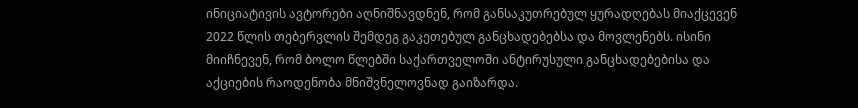ინიციატივის ავტორები აღნიშნავდნენ, რომ განსაკუთრებულ ყურადღებას მიაქცევენ 2022 წლის თებერვლის შემდეგ გაკეთებულ განცხადებებსა და მოვლენებს. ისინი მიიჩნევენ, რომ ბოლო წლებში საქართველოში ანტირუსული განცხადებებისა და აქციების რაოდენობა მნიშვნელოვნად გაიზარდა.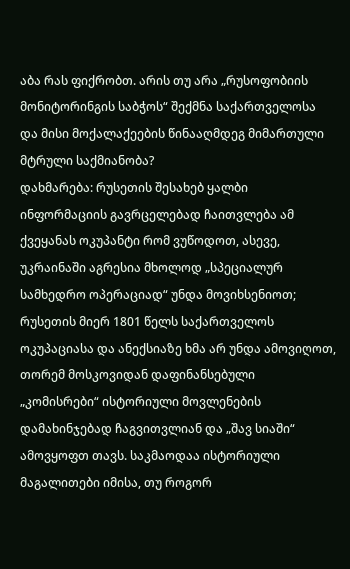აბა რას ფიქრობთ. არის თუ არა „რუსოფობიის მონიტორინგის საბჭოს“ შექმნა საქართველოსა და მისი მოქალაქეების წინააღმდეგ მიმართული მტრული საქმიანობა?
დახმარება: რუსეთის შესახებ ყალბი ინფორმაციის გავრცელებად ჩაითვლება ამ ქვეყანას ოკუპანტი რომ ვუწოდოთ, ასევე, უკრაინაში აგრესია მხოლოდ „სპეციალურ სამხედრო ოპერაციად“ უნდა მოვიხსენიოთ; რუსეთის მიერ 1801 წელს საქართველოს ოკუპაციასა და ანექსიაზე ხმა არ უნდა ამოვიღოთ, თორემ მოსკოვიდან დაფინანსებული „კომისრები“ ისტორიული მოვლენების დამახინჯებად ჩაგვითვლიან და „შავ სიაში“ ამოვყოფთ თავს. საკმაოდაა ისტორიული მაგალითები იმისა, თუ როგორ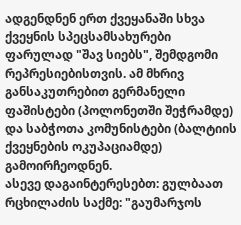ადგენდნენ ერთ ქვეყანაში სხვა ქვეყნის სპეცსამსახურები ფარულად "შავ სიებს", შემდგომი რეპრესიებისთვის. ამ მხრივ განსაკუთრებით გერმანელი ფაშისტები (პოლონეთში შეჭრამდე) და საბჭოთა კომუნისტები (ბალტიის ქვეყნების ოკუპაციამდე) გამოირჩეოდნენ.
ასევე დაგაინტერესებთ: გულბაათ რცხილაძის საქმე: "გაუმარჯოს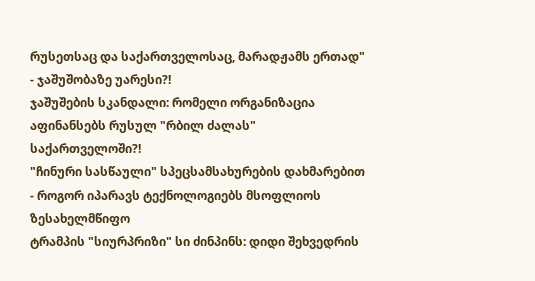რუსეთსაც და საქართველოსაც, მარადჟამს ერთად" - ჯაშუშობაზე უარესი?!
ჯაშუშების სკანდალი: რომელი ორგანიზაცია აფინანსებს რუსულ "რბილ ძალას" საქართველოში?!
"ჩინური სასწაული" სპეცსამსახურების დახმარებით - როგორ იპარავს ტექნოლოგიებს მსოფლიოს ზესახელმწიფო
ტრამპის "სიურპრიზი" სი ძინპინს: დიდი შეხვედრის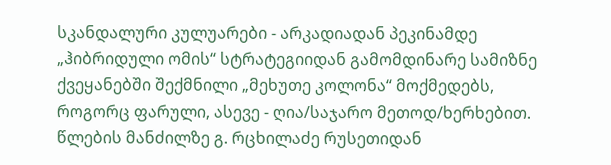სკანდალური კულუარები - არკადიადან პეკინამდე
„ჰიბრიდული ომის“ სტრატეგიიდან გამომდინარე სამიზნე ქვეყანებში შექმნილი „მეხუთე კოლონა“ მოქმედებს, როგორც ფარული, ასევე - ღია/საჯარო მეთოდ/ხერხებით. წლების მანძილზე გ. რცხილაძე რუსეთიდან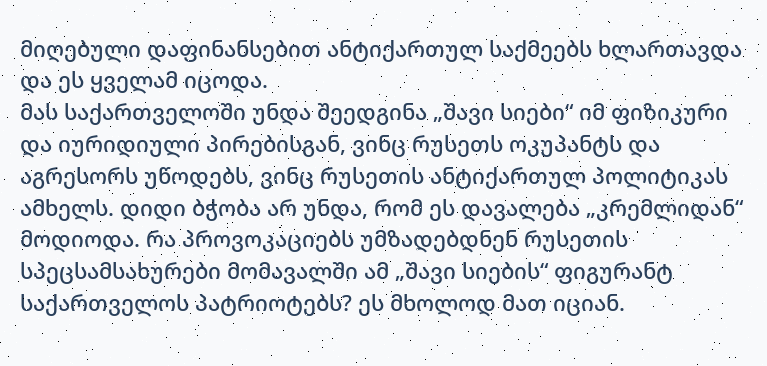მიღებული დაფინანსებით ანტიქართულ საქმეებს ხლართავდა და ეს ყველამ იცოდა.
მას საქართველოში უნდა შეედგინა „შავი სიები“ იმ ფიზიკური და იურიდიული პირებისგან, ვინც რუსეთს ოკუპანტს და აგრესორს უწოდებს, ვინც რუსეთის ანტიქართულ პოლიტიკას ამხელს. დიდი ბჭობა არ უნდა, რომ ეს დავალება „კრემლიდან“ მოდიოდა. რა პროვოკაციებს უმზადებდნენ რუსეთის სპეცსამსახურები მომავალში ამ „შავი სიების“ ფიგურანტ საქართველოს პატრიოტებს? ეს მხოლოდ მათ იციან.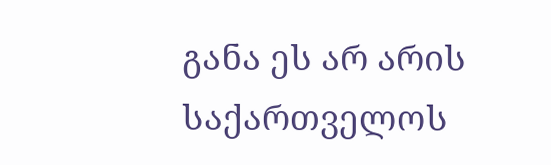განა ეს არ არის საქართველოს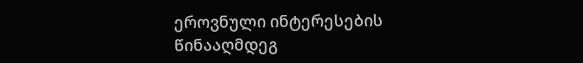ეროვნული ინტერესების წინააღმდეგ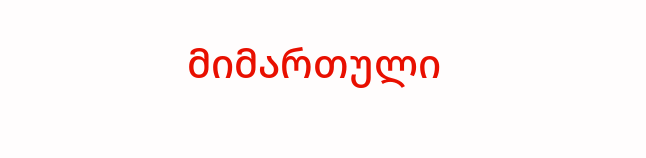მიმართული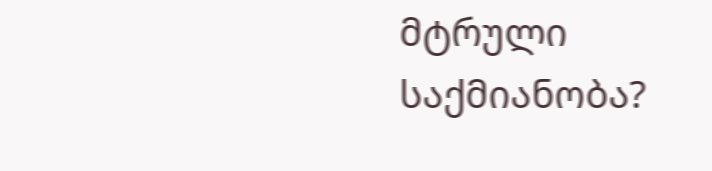მტრული საქმიანობა?